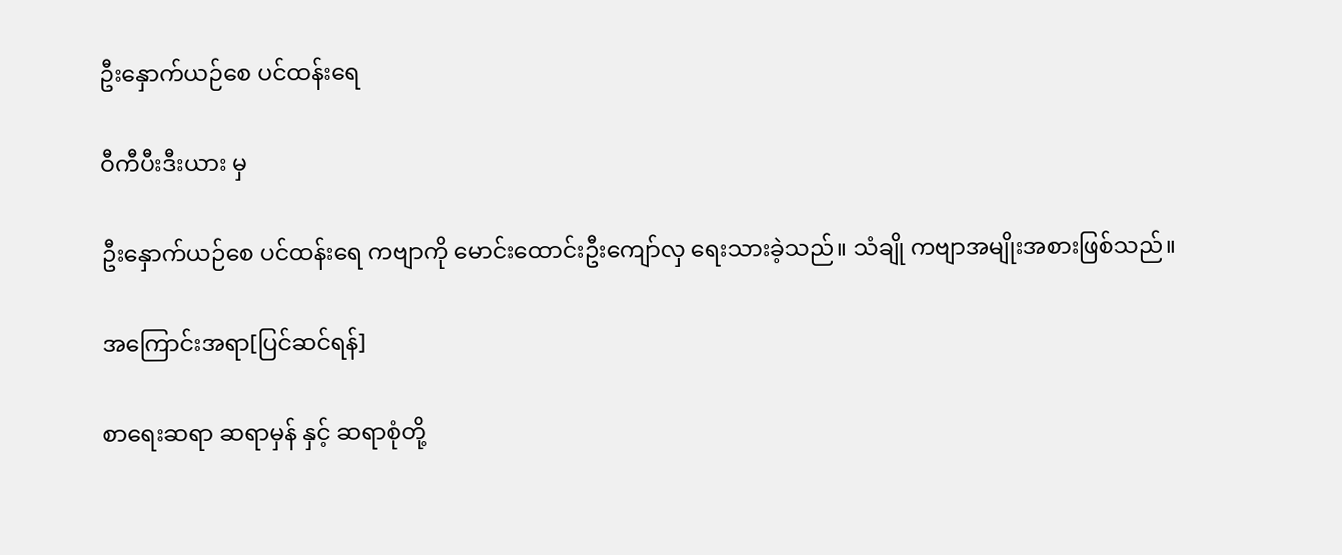ဦးနှောက်ယဉ်စေ ပင်ထန်းရေ

ဝီကီပီးဒီးယား မှ

ဦးနှောက်ယဉ်စေ ပင်ထန်းရေ ကဗျာကို မောင်းထောင်းဦးကျော်လှ ရေးသားခဲ့သည်။ သံချို ကဗျာအမျိုးအစားဖြစ်သည်။

အကြောင်းအရာ[ပြင်ဆင်ရန်]

စာရေးဆရာ ဆရာမှန် နှင့် ဆရာစုံတို့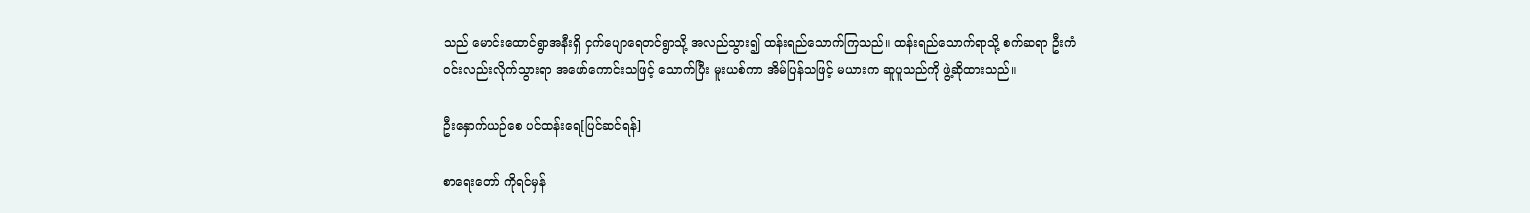သည် မောင်းထောင်ရွာအနီးရှိ ငှက်ပျောရေတင်ရွာသို့ အလည်သွား၍ ထန်းရည်သောက်ကြသည်။ ထန်းရည်သောက်ရာသို့ စက်ဆရာ ဦးကံဝင်းလည်းလိုက်သွားရာ အဖော်ကောင်းသဖြင့် သောက်ပြီး မူးယစ်ကာ အိမ်ပြန်သဖြင့် မယားက ဆူပူသည်ကို ဖွဲ့ဆိုထားသည်။

ဦးနှောက်ယဉ်စေ ပင်ထန်းရေ[ပြင်ဆင်ရန်]

စာရေးတော် ကိုရင်မှန်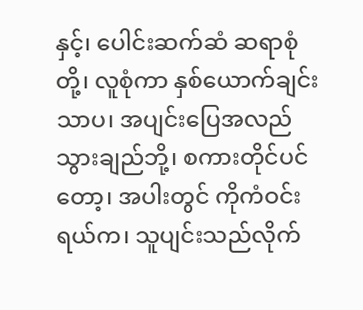နှင့်၊ ပေါင်းဆက်ဆံ ဆရာစုံတို့၊ လူစုံကာ နှစ်ယောက်ချင်းသာပ၊ အပျင်းပြေအလည်သွားချည်ဘို့၊ စကားတိုင်ပင်တော့၊ အပါးတွင် ကိုကံဝင်းရယ်က၊ သူပျင်းသည်လိုက်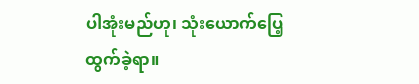ပါအုံးမည်ဟု၊ သုံးယောက်ပြေ့ထွက်ခဲ့ရာ။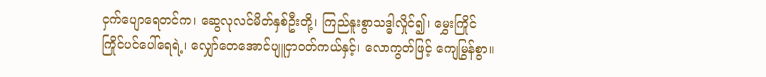ငှက်ပျောရေတင်က၊ ဆွေလုလင်မိတ်နှစ်ဦးတို့၊ ကြည်နူးစွာသဒ္ဓါလှိုင်၍၊ မွှေးကြိုင်ကြိုင်ပင်ပေါ်ရေရဲ့၊ လျှော်တေအောင်ပျူငှာဝတ်ကယ်နှင့်၊ လောကွတ်ဖြင့် ကျေမြွန်စွာ။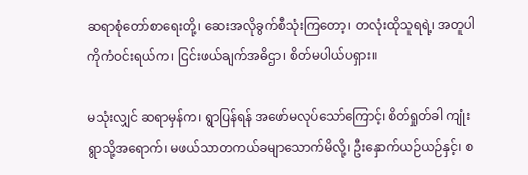ဆရာစုံတော်စာရေးတို့၊ ဆေးအလိုခွက်စီသုံးကြတော့၊ တလုံးထိုသူရရဲ့၊ အတူပါ ကိုကံဝင်းရယ်က၊ ငြင်းဖယ်ချက်အဓိဌာ၊ စိတ်မပါယ်ပရှား။

မသုံးလျှင် ဆရာမှန်က၊ ရွာပြန်ရန် အဖော်မလုပ်သော်ကြောင့်၊ စိတ်ရှုတ်ခါ ကျုံးရွာသို့အရောက်၊ မဖယ်သာတကယ်ခမျာသောက်မိလို့၊ ဦးနှောက်ယဉ်ယဉ်နှင့်၊ စ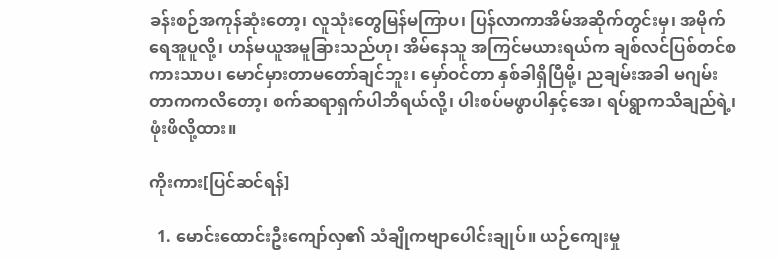ခန်းစဉ်အကုန်ဆုံးတော့၊ လူသုံးတွေမြန်မကြာပ၊ ပြန်လာကာအိမ်အဆိုက်တွင်းမှ၊ အမိုက်ရေအူပူလို့၊ ဟန်မယူအမူခြားသည်ဟု၊ အိမ်နေသူ အကြင်မယားရယ်က ချစ်လင်ပြစ်တင်စကားသာပ၊ မောင်မှားတာမတော်ချင်ဘူး၊ မှော်ဝင်တာ နှစ်ခါရှိပြီမို့၊ ညချမ်းအခါ မဂျမ်းတာကကလိတော့၊ စက်ဆရာရှက်ပါဘိရယ်လို့၊ ပါးစပ်မဖွာပါနှင့်အေ၊ ရပ်ရွာကသိချည်ရဲ့၊ ဖုံးဖိလို့ထား။

ကိုးကား[ပြင်ဆင်ရန်]

  1. မောင်းထောင်းဦးကျော်လှ၏ သံချိုကဗျာပေါင်းချုပ်။ ယဉ်ကျေးမှု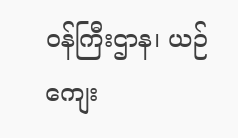ဝန်ကြီးဌာန၊ ယဉ်ကျေး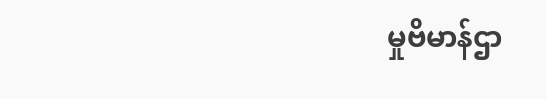မှုဗိမာန်ဌာ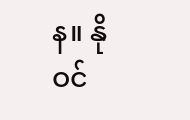န။ နိုဝင်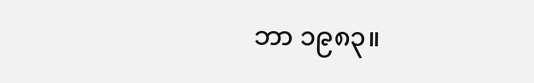ဘာ ၁၉၈၃။